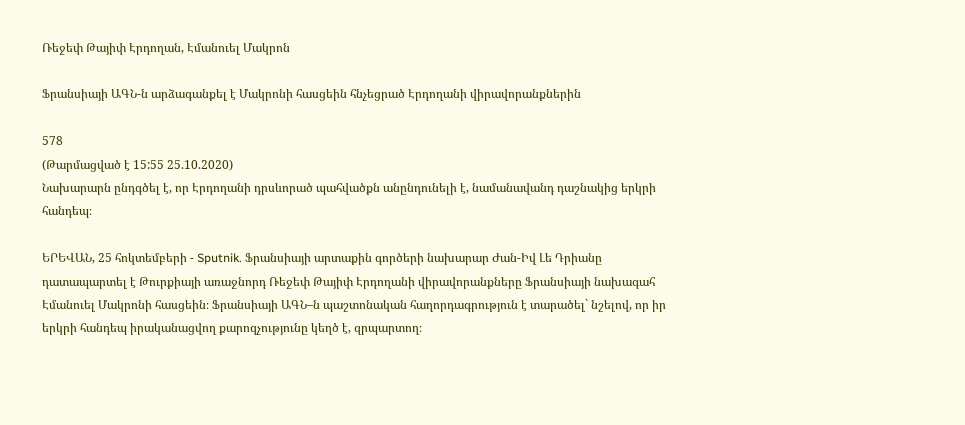Ռեջեփ Թայիփ Էրդողան, Էմանուել Մակրոն

Ֆրանսիայի ԱԳՆ-ն արձագանքել է Մակրոնի հասցեին հնչեցրած Էրդողանի վիրավորանքներին

578
(Թարմացված է 15:55 25.10.2020)
Նախարարն ընդգծել է, որ Էրդողանի դրսևորած պահվածքն անընդունելի է, նամանավանդ դաշնակից երկրի հանդեպ։

ԵՐԵՎԱՆ, 25 հոկտեմբերի - Sputnik. Ֆրանսիայի արտաքին գործերի նախարար Ժան-Իվ Լե Դրիանը դատապարտել է Թուրքիայի առաջնորդ Ռեջեփ Թայիփ Էրդողանի վիրավորանքները Ֆրանսիայի նախագահ Էմանուել Մակրոնի հասցեին։ Ֆրանսիայի ԱԳՆ–ն պաշտոնական հաղորդագրություն է տարածել` նշելով, որ իր երկրի հանդեպ իրականացվող քարոզչությունը կեղծ է, զրպարտող։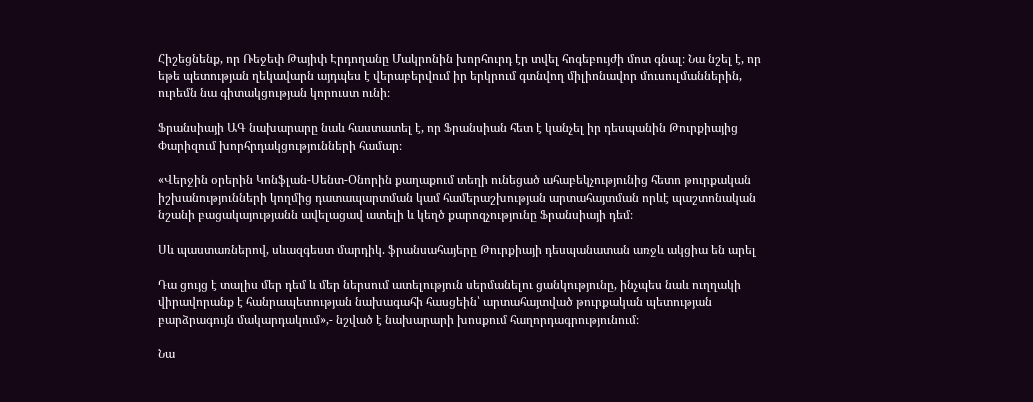Հիշեցնենք, որ Ռեջեփ Թայիփ Էրդողանը Մակրոնին խորհուրդ էր տվել հոգեբույժի մոտ գնալ։ Նա նշել է, որ եթե պետության ղեկավարն այդպես է վերաբերվում իր երկրում գտնվող միլիոնավոր մուսուլմաններին, ուրեմն նա գիտակցության կորուստ ունի։

Ֆրանսիայի ԱԳ նախարարը նաև հաստատել է, որ Ֆրանսիան հետ է կանչել իր դեսպանին Թուրքիայից Փարիզում խորհրդակցությունների համար։

«Վերջին օրերին Կոնֆլան-Սենտ-Օնորին քաղաքում տեղի ունեցած ահաբեկչությունից հետո թուրքական իշխանությունների կողմից դատապարտման կամ համերաշխության արտահայտման որևէ պաշտոնական նշանի բացակայությանն ավելացավ ատելի և կեղծ քարոզչությունը Ֆրանսիայի դեմ։

Սև պաստառներով, սևազգեստ մարդիկ. ֆրանսահայերը Թուրքիայի դեսպանատան առջև ակցիա են արել

Դա ցույց է տալիս մեր դեմ և մեր ներսում ատելություն սերմանելու ցանկությունը, ինչպես նաև ուղղակի վիրավորանք է հանրապետության նախագահի հասցեին՝ արտահայտված թուրքական պետության բարձրագույն մակարդակում»,- նշված է նախարարի խոսքում հաղորդագրությունում։

Նա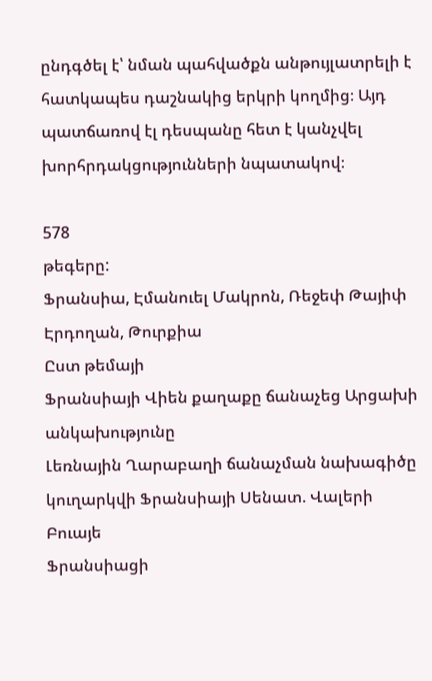ընդգծել է՝ նման պահվածքն անթույլատրելի է հատկապես դաշնակից երկրի կողմից։ Այդ պատճառով էլ դեսպանը հետ է կանչվել խորհրդակցությունների նպատակով։

578
թեգերը:
Ֆրանսիա, Էմանուել Մակրոն, Ռեջեփ Թայիփ Էրդողան, Թուրքիա
Ըստ թեմայի
Ֆրանսիայի Վիեն քաղաքը ճանաչեց Արցախի անկախությունը
Լեռնային Ղարաբաղի ճանաչման նախագիծը կուղարկվի Ֆրանսիայի Սենատ. Վալերի Բուայե
Ֆրանսիացի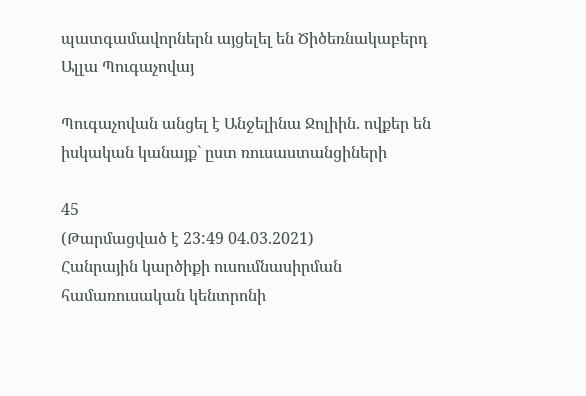պատգամավորներն այցելել են Ծիծեռնակաբերդ
Ալլա Պուգաչովայ

Պուգաչովան անցել է Անջելինա Ջոլիին. ովքեր են իսկական կանայք` ըստ ռուսաստանցիների

45
(Թարմացված է 23:49 04.03.2021)
Հանրային կարծիքի ուսումնասիրման համառուսական կենտրոնի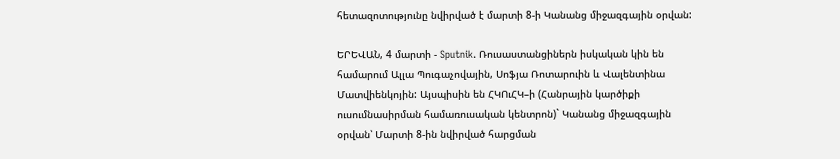հետազոտությունը նվիրված է մարտի 8-ի Կանանց միջազգային օրվան:

ԵՐԵՎԱՆ, 4 մարտի - Sputnik. Ռուսաստանցիներն իսկական կին են համարում Ալլա Պուգաչովային, Սոֆյա Ռոտարուին և Վալենտինա Մատվիենկոյին: Այսպիսին են ՀԿՈւՀԿ–ի (Հանրային կարծիքի ուսումնասիրման համառուսական կենտրոն)` Կանանց միջազգային օրվան՝ Մարտի 8-ին նվիրված հարցման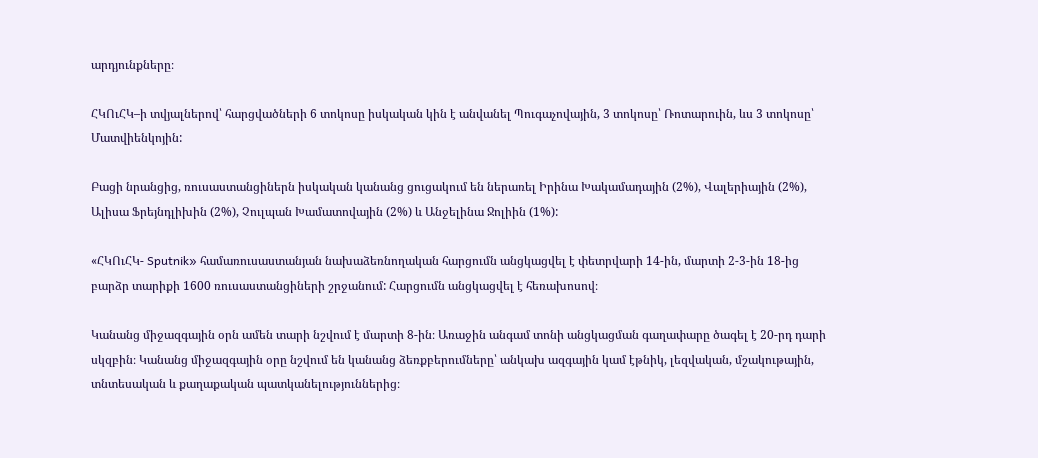արդյունքները։

ՀԿՈւՀԿ–ի տվյալներով՝ հարցվածների 6 տոկոսը իսկական կին է անվանել Պուգաչովային, 3 տոկոսը՝ Ռոտարուին, ևս 3 տոկոսը՝ Մատվիենկոյին:

Բացի նրանցից, ռուսաստանցիներն իսկական կանանց ցուցակում են ներառել Իրինա Խակամադային (2%), Վալերիային (2%), Ալիսա Ֆրեյնդլիխին (2%), Չուլպան Խամատովային (2%) և Անջելինա Ջոլիին (1%):

«ՀԿՈւՀԿ- Sputnik» համառուսաստանյան նախաձեռնողական հարցումն անցկացվել է փետրվարի 14-ին, մարտի 2-3-ին 18-ից բարձր տարիքի 1600 ռուսաստանցիների շրջանում: Հարցումն անցկացվել է հեռախոսով։

Կանանց միջազգային օրն ամեն տարի նշվում է մարտի 8-ին։ Առաջին անգամ տոնի անցկացման գաղափարը ծագել է 20-րդ դարի սկզբին։ Կանանց միջազգային օրը նշվում են կանանց ձեռքբերումները՝ անկախ ազգային կամ էթնիկ, լեզվական, մշակութային, տնտեսական և քաղաքական պատկանելություններից։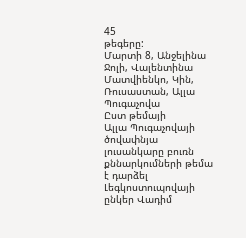45
թեգերը:
Մարտի 8, Անջելինա Ջոլի, Վալենտինա Մատվիենկո, Կին, Ռուսաստան, Ալլա Պուգաչովա
Ըստ թեմայի
Ալլա Պուգաչովայի ծովափնյա լուսանկարը բուռն քննարկումների թեմա է դարձել
Լեգկոստուպովայի ընկեր Վադիմ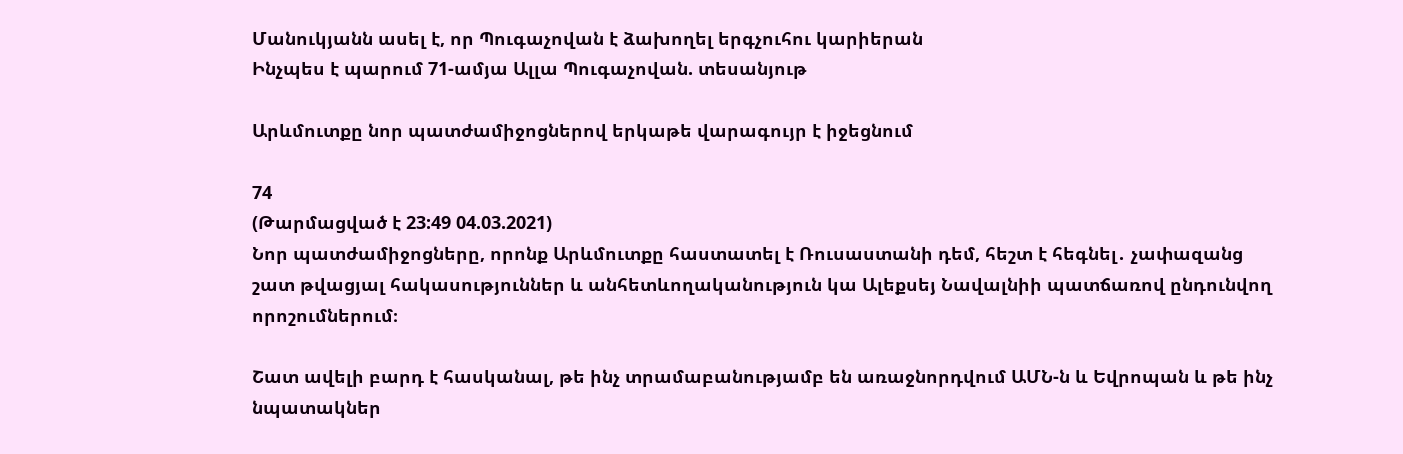Մանուկյանն ասել է, որ Պուգաչովան է ձախողել երգչուհու կարիերան
Ինչպես է պարում 71-ամյա Ալլա Պուգաչովան. տեսանյութ

Արևմուտքը նոր պատժամիջոցներով երկաթե վարագույր է իջեցնում

74
(Թարմացված է 23:49 04.03.2021)
Նոր պատժամիջոցները, որոնք Արևմուտքը հաստատել է Ռուսաստանի դեմ, հեշտ է հեգնել․ չափազանց շատ թվացյալ հակասություններ և անհետևողականություն կա Ալեքսեյ Նավալնիի պատճառով ընդունվող որոշումներում։

Շատ ավելի բարդ է հասկանալ, թե ինչ տրամաբանությամբ են առաջնորդվում ԱՄՆ-ն և Եվրոպան և թե ինչ նպատակներ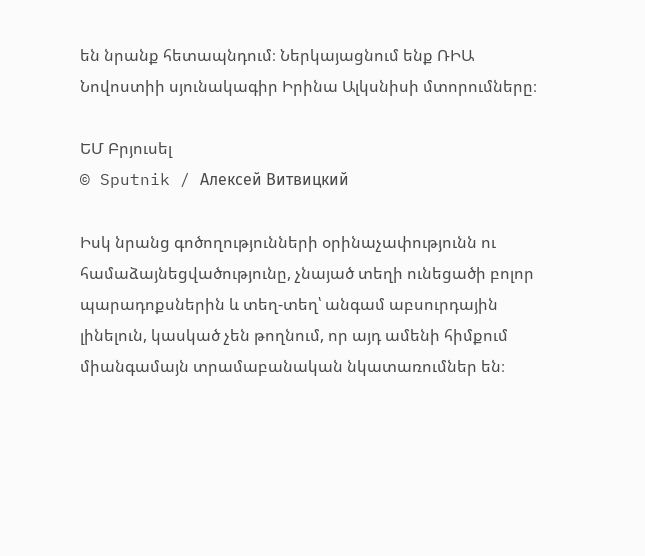են նրանք հետապնդում։ Ներկայացնում ենք ՌԻԱ Նովոստիի սյունակագիր Իրինա Ալկսնիսի մտորումները։

ԵՄ Բրյուսել
© Sputnik / Алексей Витвицкий

Իսկ նրանց գոծողությունների օրինաչափությունն ու համաձայնեցվածությունը, չնայած տեղի ունեցածի բոլոր պարադոքսներին և տեղ-տեղ՝ անգամ աբսուրդային լինելուն, կասկած չեն թողնում, որ այդ ամենի հիմքում միանգամայն տրամաբանական նկատառումներ են։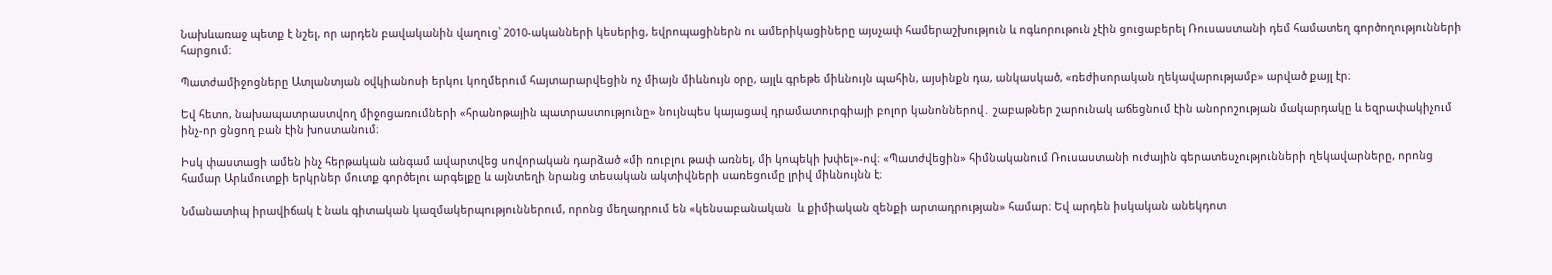Նախևառաջ պետք է նշել, որ արդեն բավականին վաղուց՝ 2010-ականների կեսերից, եվրոպացիներն ու ամերիկացիները այսչափ համերաշխություն և ոգևորութուն չէին ցուցաբերել Ռուսաստանի դեմ համատեղ գործողությունների հարցում։

Պատժամիջոցները Ատլանտյան օվկիանոսի երկու կողմերում հայտարարվեցին ոչ միայն միևնույն օրը, այլև գրեթե միևնույն պահին, այսինքն դա, անկասկած, «ռեժիսորական ղեկավարությամբ» արված քայլ էր։

Եվ հետո, նախապատրաստվող միջոցառումների «հրանոթային պատրաստությունը» նույնպես կայացավ դրամատուրգիայի բոլոր կանոններով․ շաբաթներ շարունակ աճեցնում էին անորոշության մակարդակը և եզրափակիչում ինչ-որ ցնցող բան էին խոստանում։

Իսկ փաստացի ամեն ինչ հերթական անգամ ավարտվեց սովորական դարձած «մի ռուբլու թափ առնել, մի կոպեկի խփել»-ով։ «Պատժվեցին» հիմնականում Ռուսաստանի ուժային գերատեսչությունների ղեկավարները, որոնց համար Արևմուտքի երկրներ մուտք գործելու արգելքը և այնտեղի նրանց տեսական ակտիվների սառեցումը լրիվ միևնույնն է։

Նմանատիպ իրավիճակ է նաև գիտական կազմակերպություններում, որոնց մեղադրում են «կենսաբանական  և քիմիական զենքի արտադրության» համար։ Եվ արդեն իսկական անեկդոտ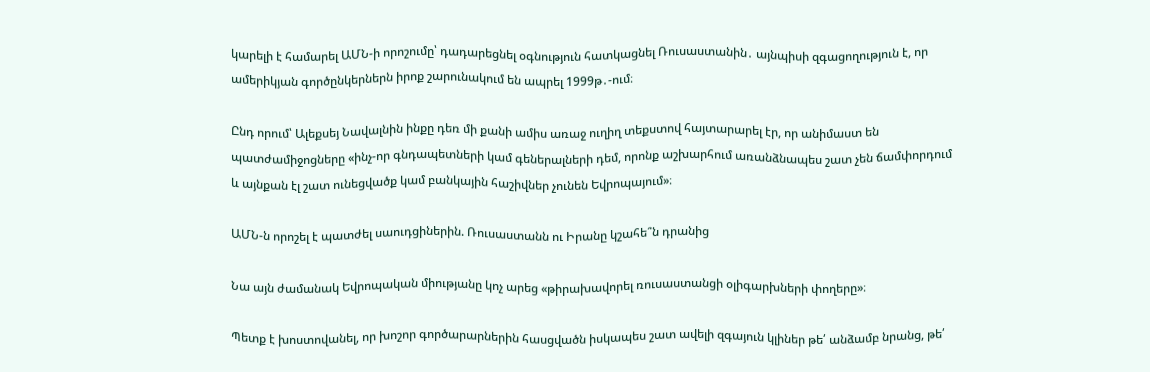կարելի է համարել ԱՄՆ-ի որոշումը՝ դադարեցնել օգնություն հատկացնել Ռուսաստանին․ այնպիսի զգացողություն է, որ ամերիկյան գործընկերներն իրոք շարունակում են ապրել 1999թ․-ում։

Ընդ որում՝ Ալեքսեյ Նավալնին ինքը դեռ մի քանի ամիս առաջ ուղիղ տեքստով հայտարարել էր, որ անիմաստ են պատժամիջոցները «ինչ-որ գնդապետների կամ գեներալների դեմ, որոնք աշխարհում առանձնապես շատ չեն ճամփորդում և այնքան էլ շատ ունեցվածք կամ բանկային հաշիվներ չունեն Եվրոպայում»։

ԱՄՆ-ն որոշել է պատժել սաուդցիներին. Ռուսաստանն ու Իրանը կշահե՞ն դրանից

Նա այն ժամանակ Եվրոպական միությանը կոչ արեց «թիրախավորել ռուսաստանցի օլիգարխների փողերը»։

Պետք է խոստովանել, որ խոշոր գործարարներին հասցվածն իսկապես շատ ավելի զգայուն կլիներ թե՛ անձամբ նրանց, թե՛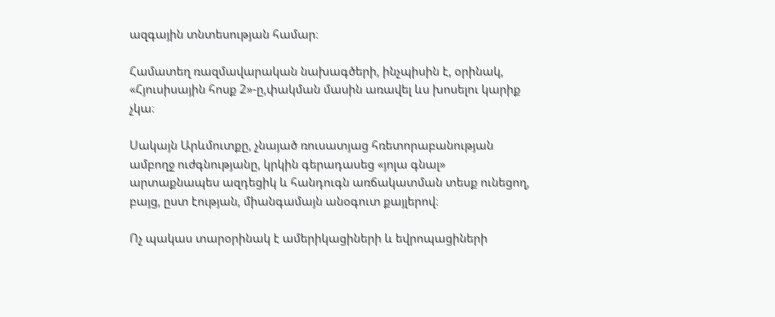ազգային տնտեսության համար։

Համատեղ ռազմավարական նախագծերի, ինչպիսին է, օրինակ, «Հյուսիսային հոսք 2»-ը,փակման մասին առավել ևս խոսելու կարիք չկա։

Սակայն Արևմուտքը, չնայած ռուսատյաց հռետորաբանության ամբողջ ուժգնությանը, կրկին գերադասեց «յոլա գնալ» արտաքնապես ազդեցիկ և հանդուգն առճակատման տեսք ունեցող, բայց, ըստ էության, միանգամայն անօգուտ քայլերով։

Ոչ պակաս տարօրինակ է ամերիկացիների և եվրոպացիների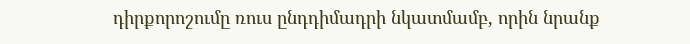դիրքորոշումը ռուս ընդդիմադրի նկատմամբ, որին նրանք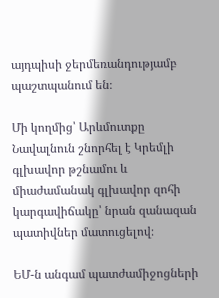այդպիսի ջերմեռանդությամբ պաշտպանում են։

Մի կողմից՝ Արևմուտքը Նավալնուն շնորհել է Կրեմլի գլխավոր թշնամու և միաժամանակ գլխավոր զոհի կարգավիճակը՝ նրան զանազան պատիվներ մատուցելով։

ԵՄ-ն անգամ պատժամիջոցների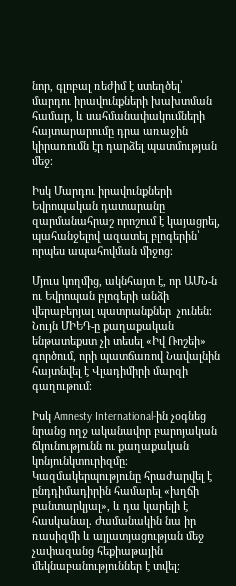նոր, գլոբալ ռեժիմ է ստեղծել՝ մարդու իրավունքների խախտման համար, և սահմանափակումների հայտարարումը դրա առաջին կիրառումն էր դարձել պատմության մեջ։

Իսկ Մարդու իրավունքների Եվրոպական դատարանը զարմանահրաշ որոշում է կայացրել, պահանջելով ազատել բլոգերին՝ որպես ապահովման միջոց։

Մյուս կողմից, ակնհայտ է, որ ԱՄՆ-ն ու Եվրոպան բլոգերի անձի վերաբերյալ պատրանքներ  չունեն։ Նույն ՄԻԵԴ-ը քաղաքական ենթատեքստ չի տեսել «Իվ Ռոշեի» գործում, որի պատճառով Նավալնին հայտնվել է Վլադիմիրի մարզի գաղութում։

Իսկ Amnesty International-ին չօգնեց նրանց ողջ ականավոր բարոյական ճկունությունն ու քաղաքական կոնյունկտուրիզմը։ Կազմակերպությունը հրաժարվել է ընդդիմադիրին համարել «խղճի բանտարկյալ», և դա կարելի է հասկանալ. Ժամանակին նա իր ռասիզմի և այլատյացության մեջ չափազանց հեքիաթային մեկնաբանություններ է տվել։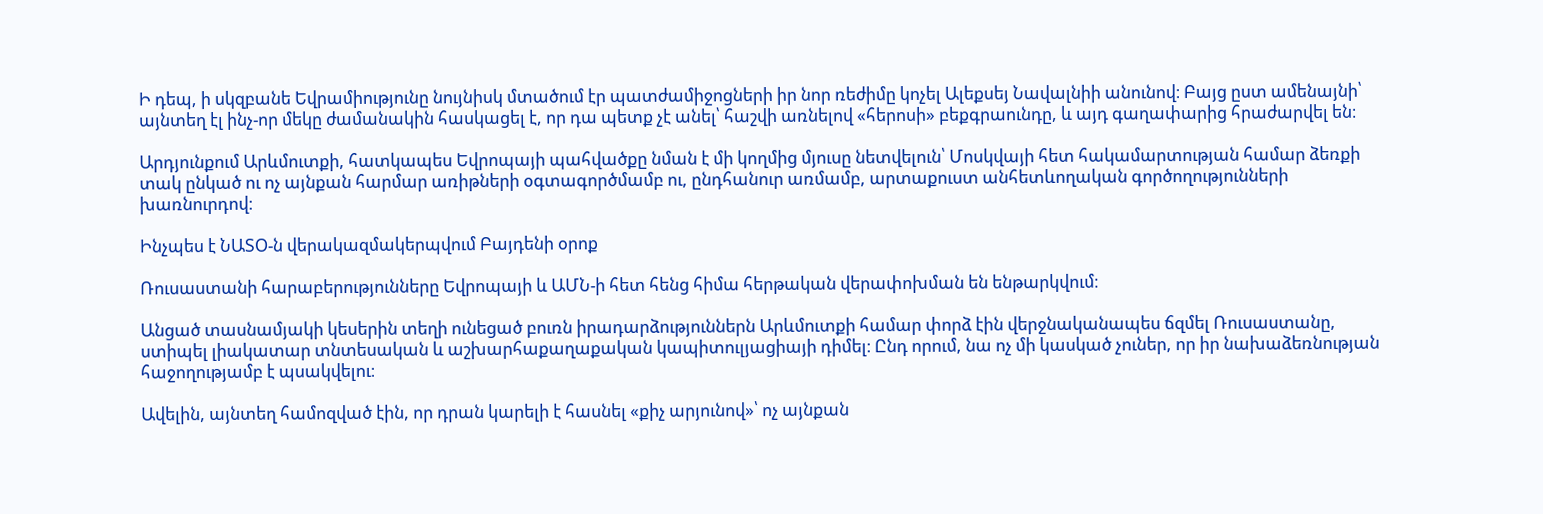Ի դեպ, ի սկզբանե Եվրամիությունը նույնիսկ մտածում էր պատժամիջոցների իր նոր ռեժիմը կոչել Ալեքսեյ Նավալնիի անունով։ Բայց ըստ ամենայնի՝ այնտեղ էլ ինչ-որ մեկը ժամանակին հասկացել է, որ դա պետք չէ անել՝ հաշվի առնելով «հերոսի» բեքգրաունդը, և այդ գաղափարից հրաժարվել են։

Արդյունքում Արևմուտքի, հատկապես Եվրոպայի պահվածքը նման է մի կողմից մյուսը նետվելուն՝ Մոսկվայի հետ հակամարտության համար ձեռքի տակ ընկած ու ոչ այնքան հարմար առիթների օգտագործմամբ ու, ընդհանուր առմամբ, արտաքուստ անհետևողական գործողությունների խառնուրդով։

Ինչպես է ՆԱՏՕ-ն վերակազմակերպվում Բայդենի օրոք

Ռուսաստանի հարաբերությունները Եվրոպայի և ԱՄՆ-ի հետ հենց հիմա հերթական վերափոխման են ենթարկվում։

Անցած տասնամյակի կեսերին տեղի ունեցած բուռն իրադարձություններն Արևմուտքի համար փորձ էին վերջնականապես ճզմել Ռուսաստանը, ստիպել լիակատար տնտեսական և աշխարհաքաղաքական կապիտուլյացիայի դիմել։ Ընդ որում, նա ոչ մի կասկած չուներ, որ իր նախաձեռնության հաջողությամբ է պսակվելու։

Ավելին, այնտեղ համոզված էին, որ դրան կարելի է հասնել «քիչ արյունով»՝ ոչ այնքան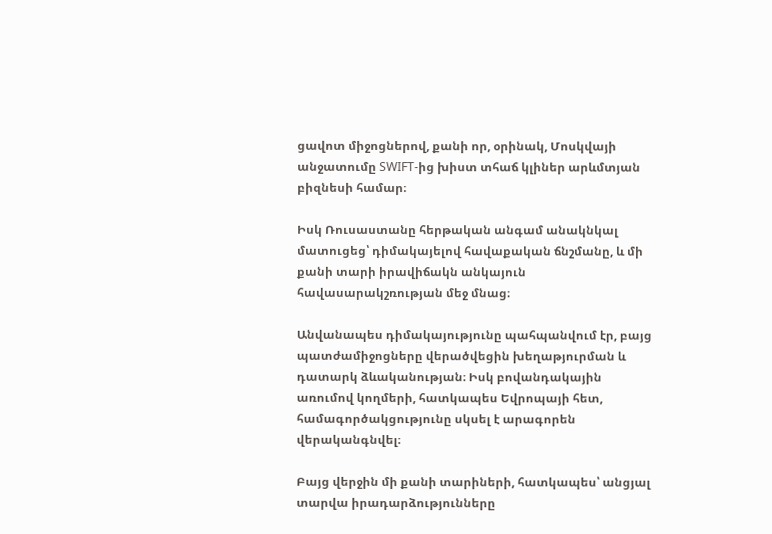ցավոտ միջոցներով, քանի որ, օրինակ, Մոսկվայի անջատումը SWIFT-ից խիստ տհաճ կլիներ արևմտյան բիզնեսի համար։

Իսկ Ռուսաստանը հերթական անգամ անակնկալ մատուցեց՝ դիմակայելով հավաքական ճնշմանը, և մի քանի տարի իրավիճակն անկայուն հավասարակշռության մեջ մնաց։

Անվանապես դիմակայությունը պահպանվում էր, բայց պատժամիջոցները վերածվեցին խեղաթյուրման և դատարկ ձևականության։ Իսկ բովանդակային առումով կողմերի, հատկապես Եվրոպայի հետ, համագործակցությունը սկսել է արագորեն վերականգնվել։

Բայց վերջին մի քանի տարիների, հատկապես՝ անցյալ տարվա իրադարձությունները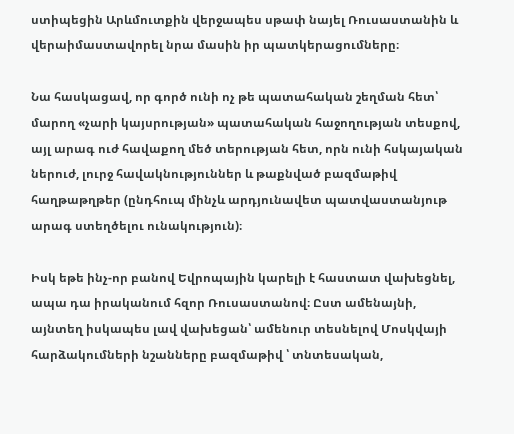ստիպեցին Արևմուտքին վերջապես սթափ նայել Ռուսաստանին և վերաիմաստավորել նրա մասին իր պատկերացումները։

Նա հասկացավ, որ գործ ունի ոչ թե պատահական շեղման հետ՝ մարող «չարի կայսրության» պատահական հաջողության տեսքով, այլ արագ ուժ հավաքող մեծ տերության հետ, որն ունի հսկայական ներուժ, լուրջ հավակնություններ և թաքնված բազմաթիվ հաղթաթղթեր (ընդհուպ մինչև արդյունավետ պատվաստանյութ արագ ստեղծելու ունակություն)։

Իսկ եթե ինչ-որ բանով Եվրոպային կարելի է հաստատ վախեցնել, ապա դա իրականում հզոր Ռուսաստանով։ Ըստ ամենայնի, այնտեղ իսկապես լավ վախեցան՝ ամենուր տեսնելով Մոսկվայի հարձակումների նշանները բազմաթիվ ՝ տնտեսական,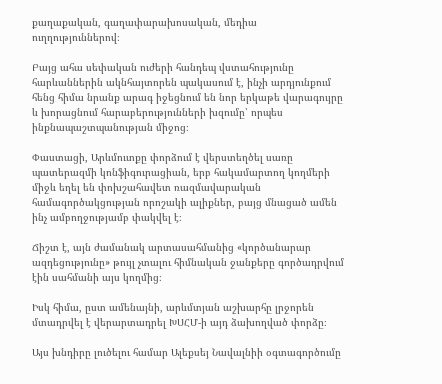քաղաքական, գաղափարախոսական, մեդիա ուղղություններով։

Բայց ահա սեփական ուժերի հանդեպ վստահությունը հարևաններին ակնհայտորեն պակասում է, ինչի արդյունքում հենց հիմա նրանք արագ իջեցնում են նոր երկաթե վարագույրը և խորացնում հարաբերությունների խզումը՝ որպես ինքնապաշտպանության միջոց։

Փաստացի, Արևմուտքը փորձում է վերստեղծել սառը պատերազմի կոնֆիգուրացիան, երբ հակամարտող կողմերի  միջև եղել են փոխշահավետ ռազմավարական համագործակցության որոշակի ալիքներ, բայց մնացած ամեն ինչ ամբողջությամբ փակվել է։

Ճիշտ է, այն ժամանակ արտասահմանից «կործանարար ազդեցությունը» թույլ չտալու հիմնական ջանքերը գործադրվում էին սահմանի այս կողմից։

Իսկ հիմա, ըստ ամենայնի, արևմտյան աշխարհը լրջորեն մտադրվել է վերարտադրել ԽՍՀՄ-ի այդ ձախողված փորձը։

Այս խնդիրը լուծելու համար Ալեքսեյ Նավալնիի օգտագործումը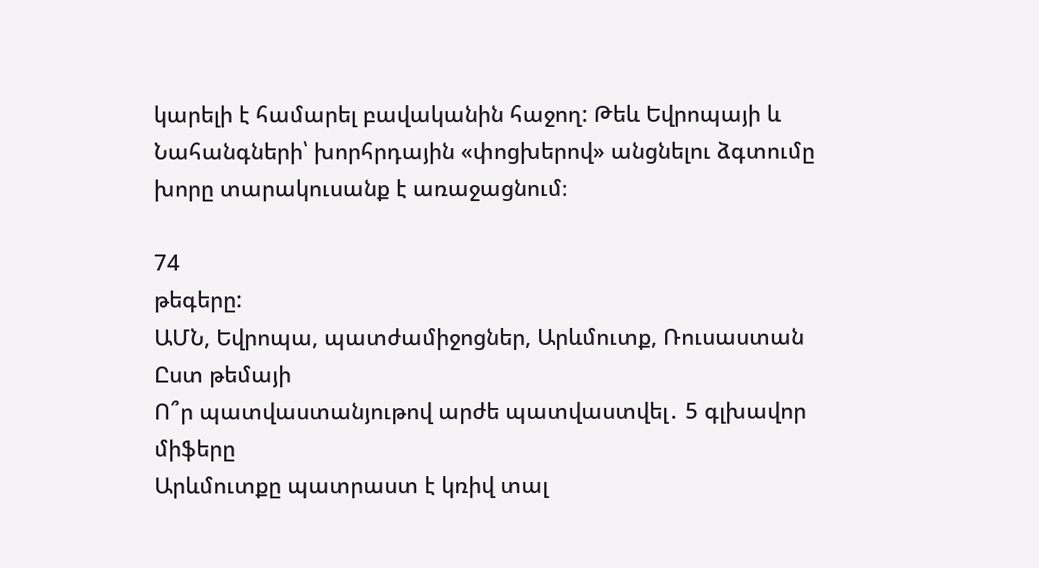կարելի է համարել բավականին հաջող: Թեև Եվրոպայի և Նահանգների՝ խորհրդային «փոցխերով» անցնելու ձգտումը խորը տարակուսանք է առաջացնում։

74
թեգերը:
ԱՄՆ, Եվրոպա, պատժամիջոցներ, Արևմուտք, Ռուսաստան
Ըստ թեմայի
Ո՞ր պատվաստանյութով արժե պատվաստվել․ 5 գլխավոր միֆերը
Արևմուտքը պատրաստ է կռիվ տալ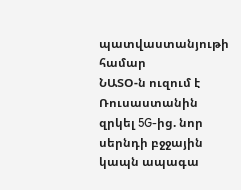պատվաստանյութի համար
ՆԱՏՕ-ն ուզում է Ռուսաստանին զրկել 5G-ից. նոր սերնդի բջջային կապն ապագա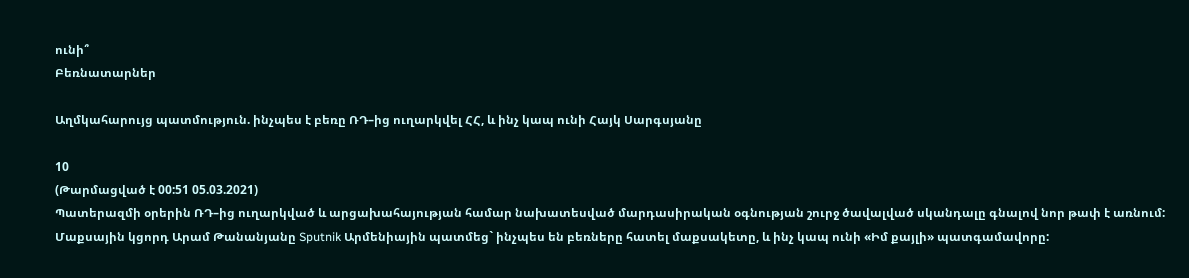ունի՞
Բեռնատարներ

Աղմկահարույց պատմություն. ինչպես է բեռը ՌԴ–ից ուղարկվել ՀՀ, և ինչ կապ ունի Հայկ Սարգսյանը

10
(Թարմացված է 00:51 05.03.2021)
Պատերազմի օրերին ՌԴ–ից ուղարկված և արցախահայության համար նախատեսված մարդասիրական օգնության շուրջ ծավալված սկանդալը գնալով նոր թափ է առնում: Մաքսային կցորդ Արամ Թանանյանը Sputnik Արմենիային պատմեց` ինչպես են բեռները հատել մաքսակետը, և ինչ կապ ունի «Իմ քայլի» պատգամավորը: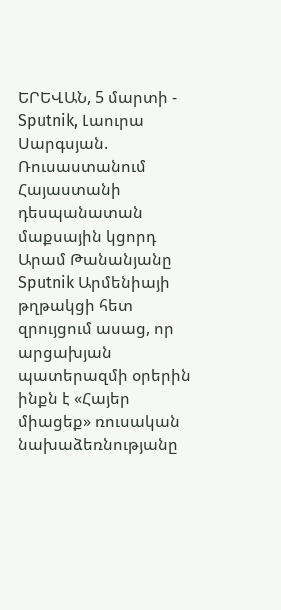ԵՐԵՎԱՆ, 5 մարտի - Sputnik, Լաուրա Սարգսյան. Ռուսաստանում Հայաստանի դեսպանատան մաքսային կցորդ Արամ Թանանյանը Sputnik Արմենիայի թղթակցի հետ զրույցում ասաց, որ արցախյան պատերազմի օրերին ինքն է «Հայեր միացեք» ռուսական նախաձեռնությանը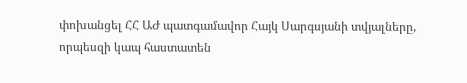փոխանցել ՀՀ ԱԺ պատգամավոր Հայկ Սարգսյանի տվյալները, որպեսզի կապ հաստատեն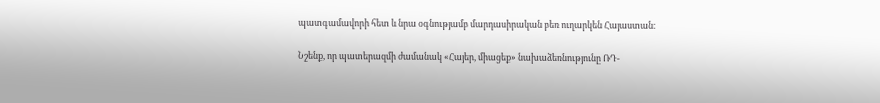պատգամավորի հետ և նրա օգնությամբ մարդասիրական բեռ ուղարկեն Հայաստան։

Նշենք, որ պատերազմի ժամանակ «Հայեր, միացեք» նախաձեռնությունը ՌԴ-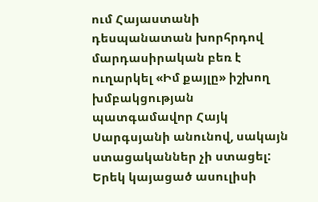ում Հայաստանի դեսպանատան խորհրդով մարդասիրական բեռ է ուղարկել «Իմ քայլը» իշխող խմբակցության պատգամավոր Հայկ Սարգսյանի անունով, սակայն ստացականներ չի ստացել: Երեկ կայացած ասուլիսի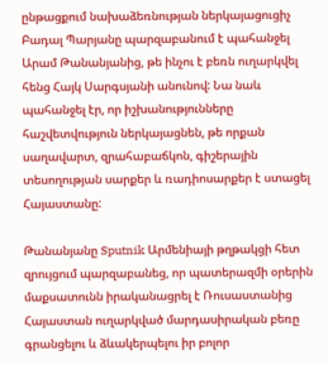ընթացքում նախաձեռնության ներկայացուցիչ Բադալ Պարյանը պարզաբանում է պահանջել Արամ Թանանյանից, թե ինչու է բեռն ուղարկվել հենց Հայկ Սարգսյանի անունով: Նա նաև պահանջել էր, որ իշխանությունները հաշվետվություն ներկայացնեն, թե որքան սաղավարտ, զրահաբաճկոն, գիշերային տեսողության սարքեր և ռադիոսարքեր է ստացել Հայաստանը:

Թանանյանը Sputnik Արմենիայի թղթակցի հետ զրույցում պարզաբանեց, որ պատերազմի օրերին մաքսատունն իրականացրել է Ռուսաստանից Հայաստան ուղարկված մարդասիրական բեռը գրանցելու և ձևակերպելու իր բոլոր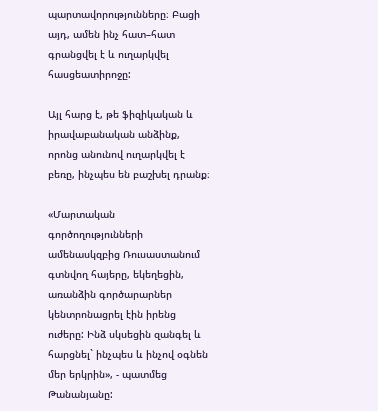պարտավորությունները։ Բացի այդ, ամեն ինչ հատ–հատ գրանցվել է և ուղարկվել հասցեատիրոջը:

Այլ հարց է, թե ֆիզիկական և իրավաբանական անձինք, որոնց անունով ուղարկվել է բեռը, ինչպես են բաշխել դրանք։

«Մարտական գործողությունների ամենասկզբից Ռուսաստանում գտնվող հայերը, եկեղեցին, առանձին գործարարներ կենտրոնացրել էին իրենց ուժերը: Ինձ սկսեցին զանգել և հարցնել` ինչպես և ինչով օգնեն մեր երկրին», - պատմեց Թանանյանը: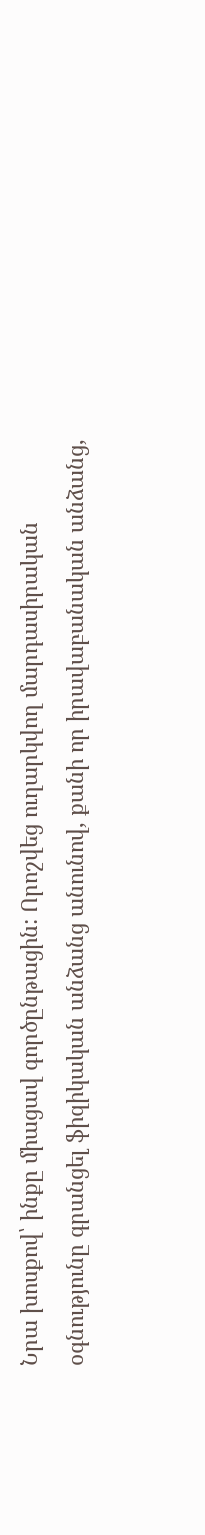Նրա խոսքով՝ ինքը միացավ գործընթացին: Որոշվեց ուղարկվող մարդասիրական օգնությունը գրանցել ֆիզիկական անձանց անունով, քանի որ իրավաբանական անձանց,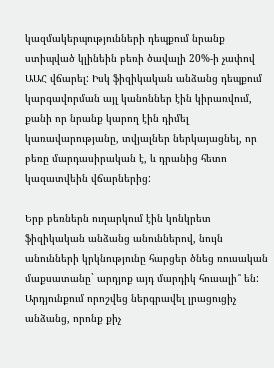կազմակերպությունների դեպքում նրանք ստիպված կլինեին բեռի ծավալի 20%-ի չափով ԱԱՀ վճարել: Իսկ ֆիզիկական անձանց դեպքում կարգավորման այլ կանոններ էին կիրառվում, քանի որ նրանք կարող էին դիմել կառավարությանը, տվյալներ ներկայացնել, որ բեռը մարդասիրական է, և դրանից հետո կազատվեին վճարներից:

Երբ բեռներն ուղարկում էին կոնկրետ ֆիզիկական անձանց անուններով, նույն անունների կրկնությունը հարցեր ծնեց ռուսական մաքսատանը` արդյոք այդ մարդիկ հուսալի՞ են: Արդյունքում որոշվեց ներգրավել լրացուցիչ անձանց, որոնք քիչ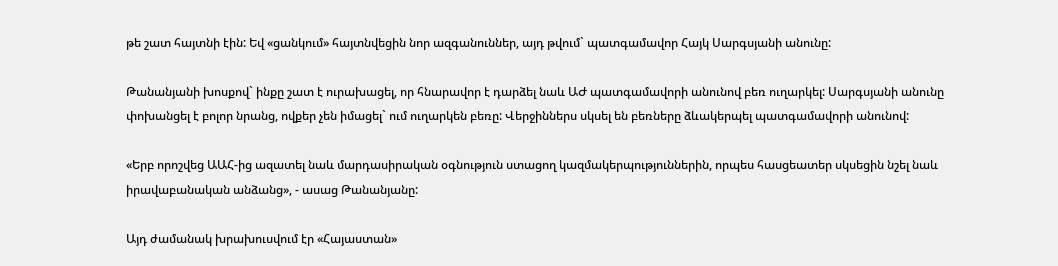թե շատ հայտնի էին: Եվ «ցանկում» հայտնվեցին նոր ազգանուններ, այդ թվում` պատգամավոր Հայկ Սարգսյանի անունը:

Թանանյանի խոսքով` ինքը շատ է ուրախացել, որ հնարավոր է դարձել նաև ԱԺ պատգամավորի անունով բեռ ուղարկել: Սարգսյանի անունը փոխանցել է բոլոր նրանց, ովքեր չեն իմացել` ում ուղարկեն բեռը: Վերջիններս սկսել են բեռները ձևակերպել պատգամավորի անունով:

«Երբ որոշվեց ԱԱՀ-ից ազատել նաև մարդասիրական օգնություն ստացող կազմակերպություններին, որպես հասցեատեր սկսեցին նշել նաև իրավաբանական անձանց», - ասաց Թանանյանը:

Այդ ժամանակ խրախուսվում էր «Հայաստան»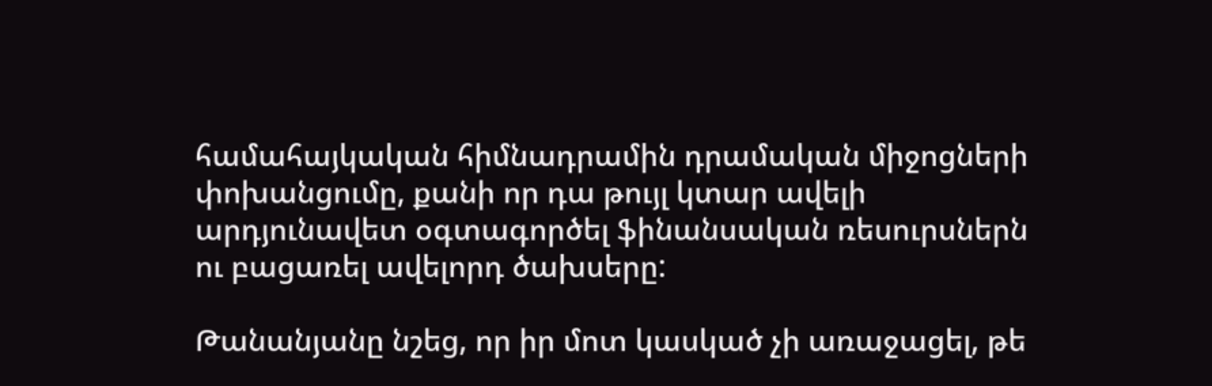համահայկական հիմնադրամին դրամական միջոցների փոխանցումը, քանի որ դա թույլ կտար ավելի արդյունավետ օգտագործել ֆինանսական ռեսուրսներն ու բացառել ավելորդ ծախսերը:

Թանանյանը նշեց, որ իր մոտ կասկած չի առաջացել, թե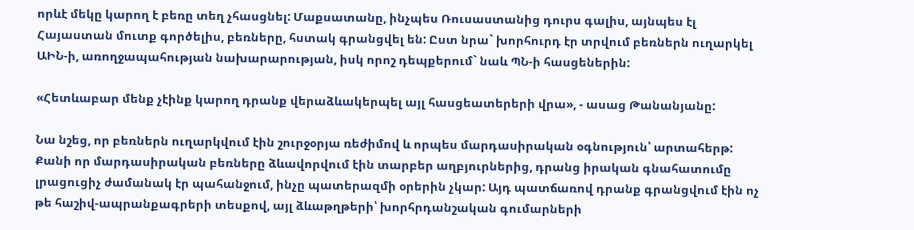որևէ մեկը կարող է բեռը տեղ չհասցնել: Մաքսատանը, ինչպես Ռուսաստանից դուրս գալիս, այնպես էլ Հայաստան մուտք գործելիս, բեռները, հստակ գրանցվել են: Ըստ նրա` խորհուրդ էր տրվում բեռներն ուղարկել ԱԻՆ-ի, առողջապահության նախարարության, իսկ որոշ դեպքերում` նաև ՊՆ-ի հասցեներին:

«Հետևաբար մենք չէինք կարող դրանք վերաձևակերպել այլ հասցեատերերի վրա», - ասաց Թանանյանը:

Նա նշեց, որ բեռներն ուղարկվում էին շուրջօրյա ռեժիմով և որպես մարդասիրական օգնություն՝ արտահերթ: Քանի որ մարդասիրական բեռները ձևավորվում էին տարբեր աղբյուրներից, դրանց իրական գնահատումը լրացուցիչ ժամանակ էր պահանջում, ինչը պատերազմի օրերին չկար: Այդ պատճառով դրանք գրանցվում էին ոչ թե հաշիվ-ապրանքագրերի տեսքով, այլ ձևաթղթերի՝ խորհրդանշական գումարների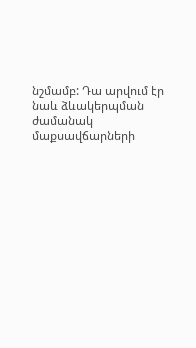նշմամբ: Դա արվում էր նաև ձևակերպման ժամանակ մաքսավճարների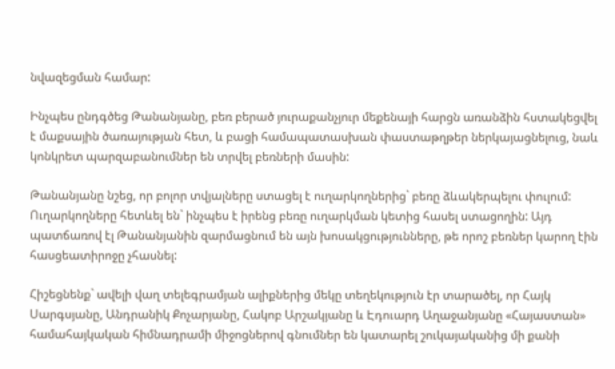նվազեցման համար:

Ինչպես ընդգծեց Թանանյանը, բեռ բերած յուրաքանչյուր մեքենայի հարցն առանձին հստակեցվել է մաքսային ծառայության հետ, և բացի համապատասխան փաստաթղթեր ներկայացնելուց, նաև կոնկրետ պարզաբանումներ են տրվել բեռների մասին:

Թանանյանը նշեց, որ բոլոր տվյալները ստացել է ուղարկողներից` բեռը ձևակերպելու փուլում: Ուղարկողները հետևել են` ինչպես է իրենց բեռը ուղարկման կետից հասել ստացողին: Այդ պատճառով էլ Թանանյանին զարմացնում են այն խոսակցությունները, թե որոշ բեռներ կարող էին հասցեատիրոջը չհասնել:

Հիշեցնենք` ավելի վաղ տելեգրամյան ալիքներից մեկը տեղեկություն էր տարածել, որ Հայկ Սարգսյանը, Անդրանիկ Քոչարյանը, Հակոբ Արշակյանը և Էդուարդ Աղաջանյանը «Հայաստան» համահայկական հիմնադրամի միջոցներով գնումներ են կատարել շուկայականից մի քանի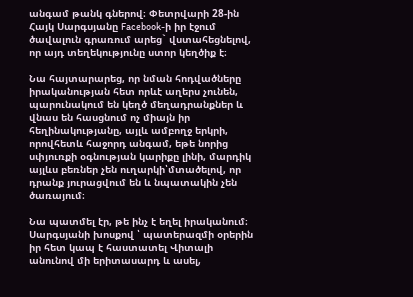անգամ թանկ գներով։ Փետրվարի 28-ին Հայկ Սարգսյանը Facebook-ի իր էջում ծավալուն գրառում արեց` վստահեցնելով, որ այդ տեղեկությունը ստոր կեղծիք է։

Նա հայտարարեց, որ նման հոդվածները իրականության հետ որևէ աղերս չունեն, պարունակում են կեղծ մեղադրանքներ և վնաս են հասցնում ոչ միայն իր հեղինակությանը, այլև ամբողջ երկրի, որովհետև հաջորդ անգամ, եթե նորից սփյուռքի օգնության կարիքը լինի, մարդիկ այլևս բեռներ չեն ուղարկի՝մտածելով, որ դրանք յուրացվում են և նպատակին չեն ծառայում։

Նա պատմել էր, թե ինչ է եղել իրականում։ Սարգսյանի խոսքով ՝ պատերազմի օրերին իր հետ կապ է հաստատել Վիտալի անունով մի երիտասարդ և ասել,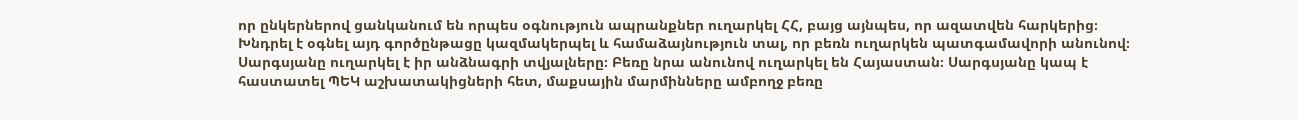որ ընկերներով ցանկանում են որպես օգնություն ապրանքներ ուղարկել ՀՀ, բայց այնպես, որ ազատվեն հարկերից։ Խնդրել է օգնել այդ գործընթացը կազմակերպել և համաձայնություն տալ, որ բեռն ուղարկեն պատգամավորի անունով։ Սարգսյանը ուղարկել է իր անձնագրի տվյալները։ Բեռը նրա անունով ուղարկել են Հայաստան։ Սարգսյանը կապ է հաստատել ՊԵԿ աշխատակիցների հետ, մաքսային մարմինները ամբողջ բեռը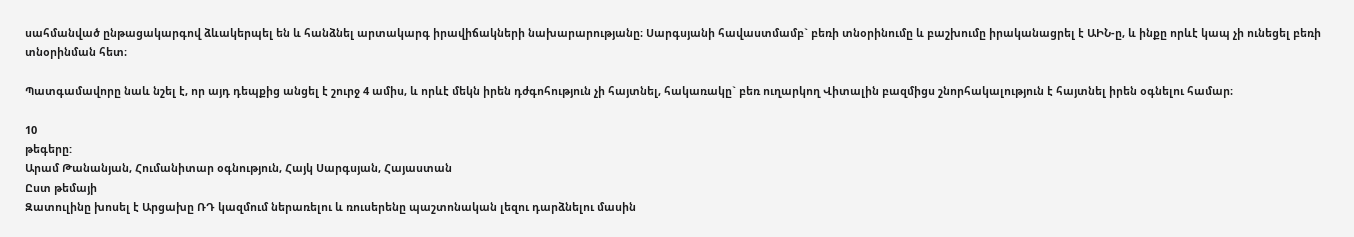սահմանված ընթացակարգով ձևակերպել են և հանձնել արտակարգ իրավիճակների նախարարությանը։ Սարգսյանի հավաստմամբ` բեռի տնօրինումը և բաշխումը իրականացրել է ԱԻՆ-ը, և ինքը որևէ կապ չի ունեցել բեռի տնօրինման հետ։

Պատգամավորը նաև նշել է, որ այդ դեպքից անցել է շուրջ 4 ամիս, և որևէ մեկն իրեն դժգոհություն չի հայտնել, հակառակը` բեռ ուղարկող Վիտալին բազմիցս շնորհակալություն է հայտնել իրեն օգնելու համար։

10
թեգերը:
Արամ Թանանյան, Հումանիտար օգնություն, Հայկ Սարգսյան, Հայաստան
Ըստ թեմայի
Զատուլինը խոսել է Արցախը ՌԴ կազմում ներառելու և ռուսերենը պաշտոնական լեզու դարձնելու մասին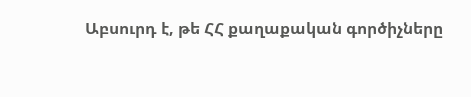Աբսուրդ է, թե ՀՀ քաղաքական գործիչները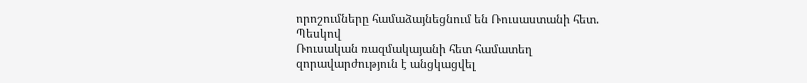որոշումները համաձայնեցնում են Ռուսաստանի հետ. Պեսկով
Ռուսական ռազմակայանի հետ համատեղ զորավարժություն է անցկացվել